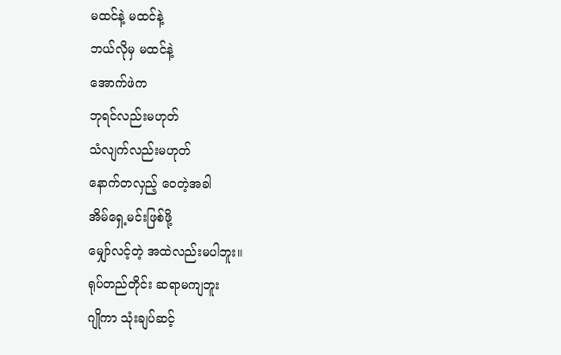မထင်နဲ့ မထင်နဲ့
ဘယ်လိုမှ မထင်နဲ့
အောက်ဖဲက
ဘုရင်လည်းမဟုတ်
သံလျက်လည်းမဟုတ်
နောက်တလှည့် ဝေတဲ့အခါ
အိမ်ရှေ့မင်းဖြစ်ဖို့
မျှော်လင့်တဲ့ အထဲလည်းမပါဘူး။
ရုပ်တည်တိုင်း ဆရာမကျဘူး
ဂျိုကာ သုံးချပ်ဆင့်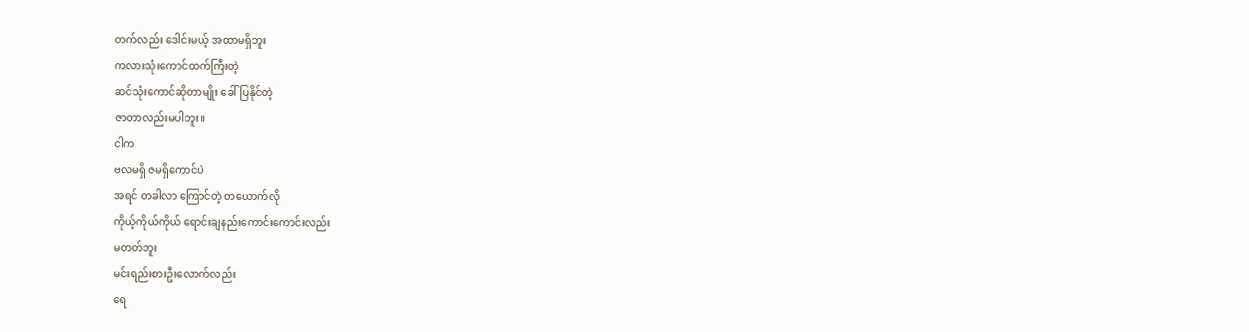တက်လည်း ဒေါင်းမယ့် အထာမရှိဘူး
ကလားသုံးကောင်ထက်ကြီးတဲ့
ဆင်သုံးကောင်ဆိုတာမျိုး ခေါ်ပြနိုင်တဲ့
ဇာတာလည်းမပါဘူး။
ငါက
ဗလမရှိ ဇမရှိကောင်ပဲ
အရင် တခါလာ ကြောင်တဲ့ တယောက်လို
ကိုယ့်ကိုယ်ကိုယ် ရောင်းချနည်းကောင်းကောင်းလည်း
မတတ်ဘူး
မင်းရည်းစားဦးလောက်လည်း
ရေ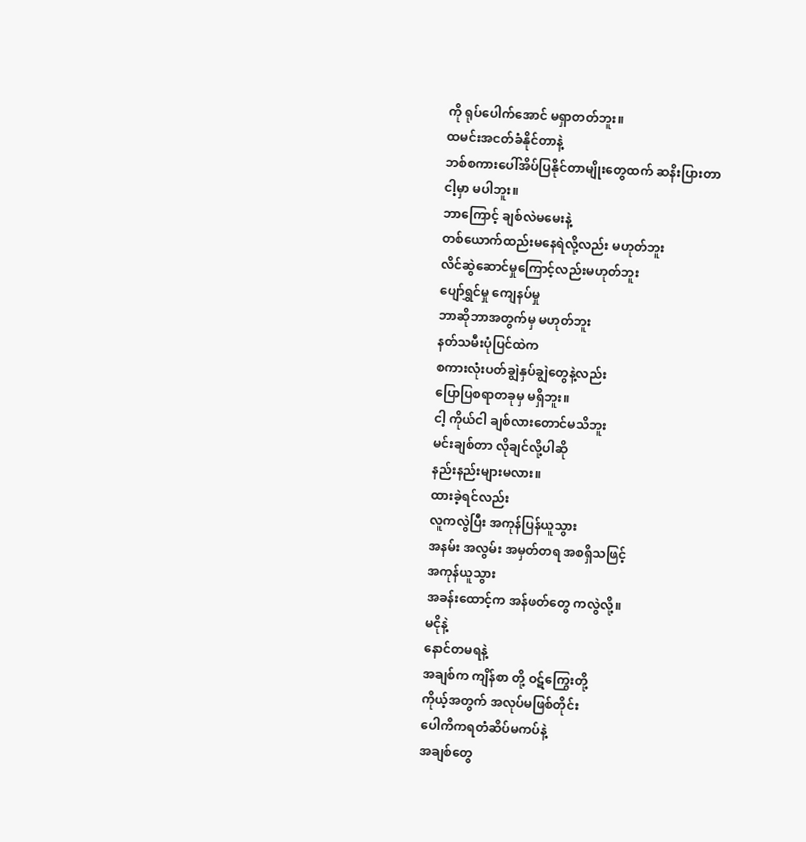ကို ရုပ်ပေါက်အောင် မရှာတတ်ဘူး။
ထမင်းအငတ်ခံနိုင်တာနဲ့
ဘစ်စကားပေါ်အိပ်ပြနိုင်တာမျိုးတွေထက် ဆနိးပြားတာ
ငါ့မှာ မပါဘူး။
ဘာကြောင့် ချစ်လဲမမေးနဲ့
တစ်ယောက်ထည်းမနေရဲလို့လည်း မဟုတ်ဘူး
လိင်ဆွဲဆောင်မှုကြောင့်လည်းမဟုတ်ဘူး
ပျော်ရွှင်မှု ကျေနပ်မှု
ဘာဆိုဘာအတွက်မှ မဟုတ်ဘူး
နတ်သမီးပုံပြင်ထဲက
စကားလုံးပတ်ချွဲနှပ်ချွဲတွေနဲ့လည်း
ပြောပြစရာတခုမှ မရှိဘူး။
ငါ့ ကိုယ်ငါ ချစ်လားတောင်မသိဘူး
မင်းချစ်တာ လိုချင်လို့ပါဆို
နည်းနည်းများမလား။
ထားခဲ့ရင်လည်း
လူကလွဲပြီး အကုန်ပြန်ယူသွား
အနမ်း အလွမ်း အမှတ်တရ အစရှိသဖြင့်
အကုန်ယူသွား
အခန်းထောင့်က အန်ဖတ်တွေ ကလွဲလို့။
မငိုနဲ့
နောင်တမရနဲ့
အချစ်က ကျိန်စာ တို့ ဝဋ်ကြွေးတို့
ကိုယ့်အတွက် အလုပ်မဖြစ်တိုင်း
ပေါကိကရတံဆိပ်မကပ်နဲ့
အချစ်တွေ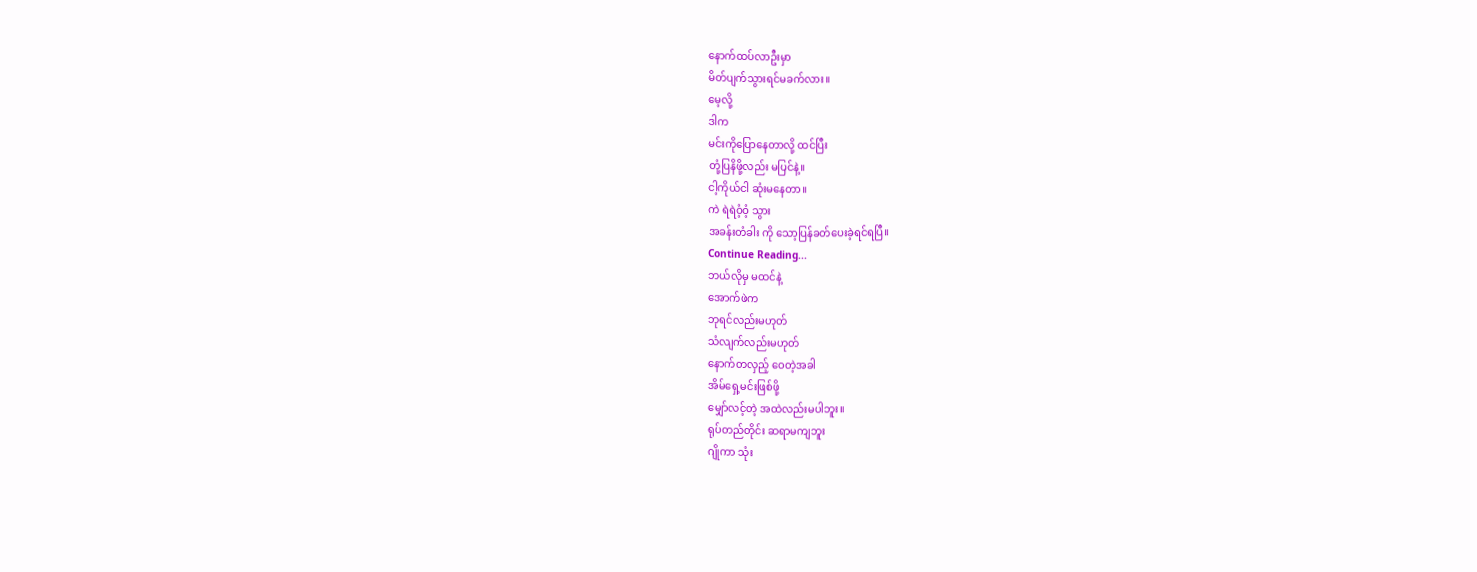နောက်ထပ်လာဦးမှာ
မိတ်ပျက်သွားရင်မခက်လား။
မေ့လို့
ဒါက
မင်းကိုပြောနေတာလို့ ထင်ပြီး
တုံ့ပြနိဖို့လည်း မပြင်နဲ့။
ငါ့ကိုယ်ငါ ဆုံးမနေတာ။
ကဲ ရဲရဲဝံ့ဝံ့ သွား
အခန်းတံခါး ကို သော့ပြန်ခတ်ပေးခဲ့ရင်ရပြီ။
Continue Reading...
ဘယ်လိုမှ မထင်နဲ့
အောက်ဖဲက
ဘုရင်လည်းမဟုတ်
သံလျက်လည်းမဟုတ်
နောက်တလှည့် ဝေတဲ့အခါ
အိမ်ရှေ့မင်းဖြစ်ဖို့
မျှော်လင့်တဲ့ အထဲလည်းမပါဘူး။
ရုပ်တည်တိုင်း ဆရာမကျဘူး
ဂျိုကာ သုံး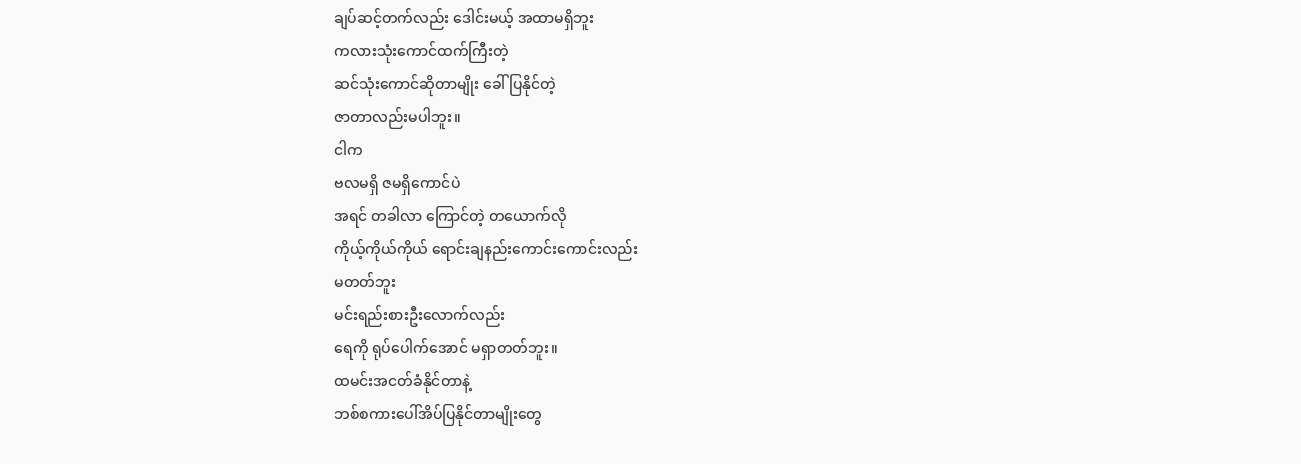ချပ်ဆင့်တက်လည်း ဒေါင်းမယ့် အထာမရှိဘူး
ကလားသုံးကောင်ထက်ကြီးတဲ့
ဆင်သုံးကောင်ဆိုတာမျိုး ခေါ်ပြနိုင်တဲ့
ဇာတာလည်းမပါဘူး။
ငါက
ဗလမရှိ ဇမရှိကောင်ပဲ
အရင် တခါလာ ကြောင်တဲ့ တယောက်လို
ကိုယ့်ကိုယ်ကိုယ် ရောင်းချနည်းကောင်းကောင်းလည်း
မတတ်ဘူး
မင်းရည်းစားဦးလောက်လည်း
ရေကို ရုပ်ပေါက်အောင် မရှာတတ်ဘူး။
ထမင်းအငတ်ခံနိုင်တာနဲ့
ဘစ်စကားပေါ်အိပ်ပြနိုင်တာမျိုးတွေ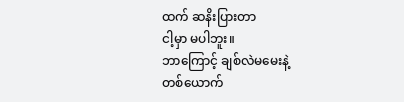ထက် ဆနိးပြားတာ
ငါ့မှာ မပါဘူး။
ဘာကြောင့် ချစ်လဲမမေးနဲ့
တစ်ယောက်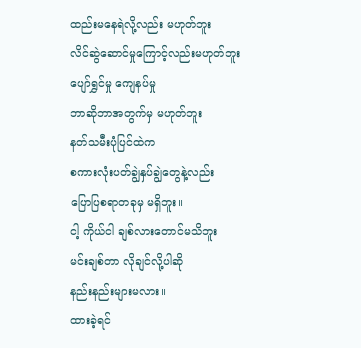ထည်းမနေရဲလို့လည်း မဟုတ်ဘူး
လိင်ဆွဲဆောင်မှုကြောင့်လည်းမဟုတ်ဘူး
ပျော်ရွှင်မှု ကျေနပ်မှု
ဘာဆိုဘာအတွက်မှ မဟုတ်ဘူး
နတ်သမီးပုံပြင်ထဲက
စကားလုံးပတ်ချွဲနှပ်ချွဲတွေနဲ့လည်း
ပြောပြစရာတခုမှ မရှိဘူး။
ငါ့ ကိုယ်ငါ ချစ်လားတောင်မသိဘူး
မင်းချစ်တာ လိုချင်လို့ပါဆို
နည်းနည်းများမလား။
ထားခဲ့ရင်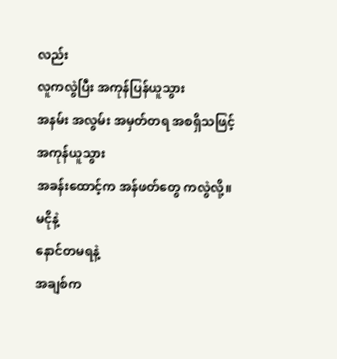လည်း
လူကလွဲပြီး အကုန်ပြန်ယူသွား
အနမ်း အလွမ်း အမှတ်တရ အစရှိသဖြင့်
အကုန်ယူသွား
အခန်းထောင့်က အန်ဖတ်တွေ ကလွဲလို့။
မငိုနဲ့
နောင်တမရနဲ့
အချစ်က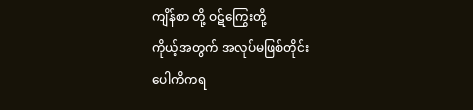ကျိန်စာ တို့ ဝဋ်ကြွေးတို့
ကိုယ့်အတွက် အလုပ်မဖြစ်တိုင်း
ပေါကိကရ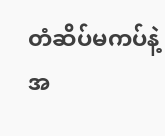တံဆိပ်မကပ်နဲ့
အ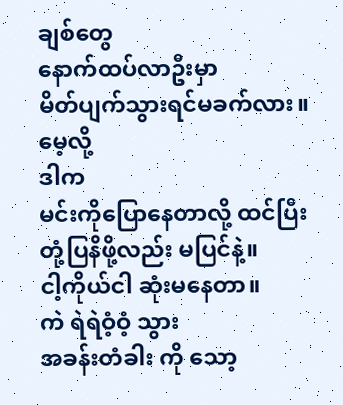ချစ်တွေ
နောက်ထပ်လာဦးမှာ
မိတ်ပျက်သွားရင်မခက်လား။
မေ့လို့
ဒါက
မင်းကိုပြောနေတာလို့ ထင်ပြီး
တုံ့ပြနိဖို့လည်း မပြင်နဲ့။
ငါ့ကိုယ်ငါ ဆုံးမနေတာ။
ကဲ ရဲရဲဝံ့ဝံ့ သွား
အခန်းတံခါး ကို သော့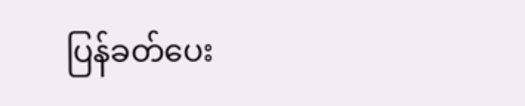ပြန်ခတ်ပေး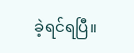ခဲ့ရင်ရပြီ။